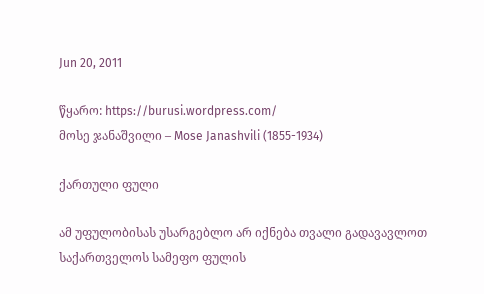Jun 20, 2011

წყარო: https://burusi.wordpress.com/
მოსე ჯანაშვილი – Mose Janashvili (1855-1934)

ქართული ფული

ამ უფულობისას უსარგებლო არ იქნება თვალი გადავავლოთ საქართველოს სამეფო ფულის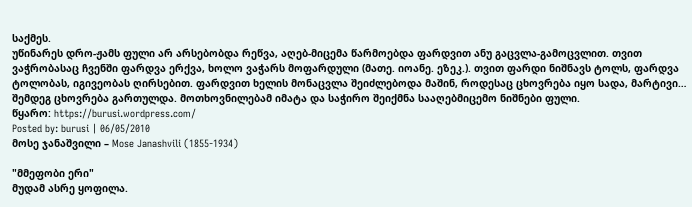საქმეს.
უწინარეს დრო-ჟამს ფული არ არსებობდა რეწვა, აღებ-მიცემა წარმოებდა ფარდვით ანუ გაცვლა-გამოცვლით. თვით ვაჭრობასაც ჩვენში ფარდვა ერქვა, ხოლო ვაჭარს მოფარდული (მათე. იოანე. ეზეკ.). თვით ფარდი ნიშნავს ტოლს, ფარდვა ტოლობას, იგივეობას ღირსებით. ფარდვით ხელის მონაცვლა შეიძლებოდა მაშინ, როდესაც ცხოვრება იყო სადა, მარტივი… შემდეგ ცხოვრება გართულდა. მოთხოვნილებამ იმატა და საჭირო შეიქმნა სააღებმიცემო ნიშნები ფული.
წყარო: https://burusi.wordpress.com/
Posted by: burusi | 06/05/2010
მოსე ჯანაშვილი – Mose Janashvili (1855-1934)

"მმეფობი ერი"
მუდამ ასრე ყოფილა.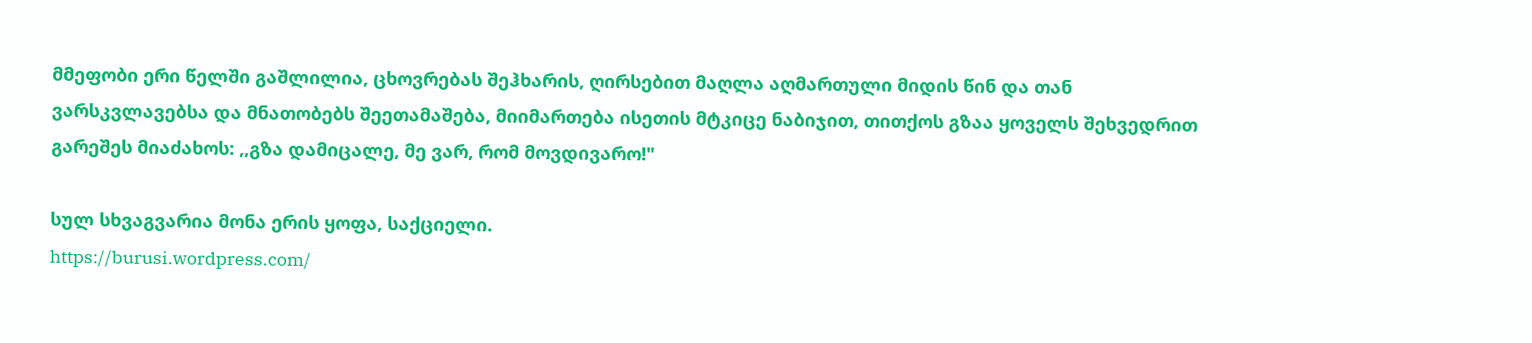მმეფობი ერი წელში გაშლილია, ცხოვრებას შეჰხარის, ღირსებით მაღლა აღმართული მიდის წინ და თან ვარსკვლავებსა და მნათობებს შეეთამაშება, მიიმართება ისეთის მტკიცე ნაბიჯით, თითქოს გზაა ყოველს შეხვედრით გარეშეს მიაძახოს: ,,გზა დამიცალე, მე ვარ, რომ მოვდივარო!"

სულ სხვაგვარია მონა ერის ყოფა, საქციელი.
https://burusi.wordpress.com/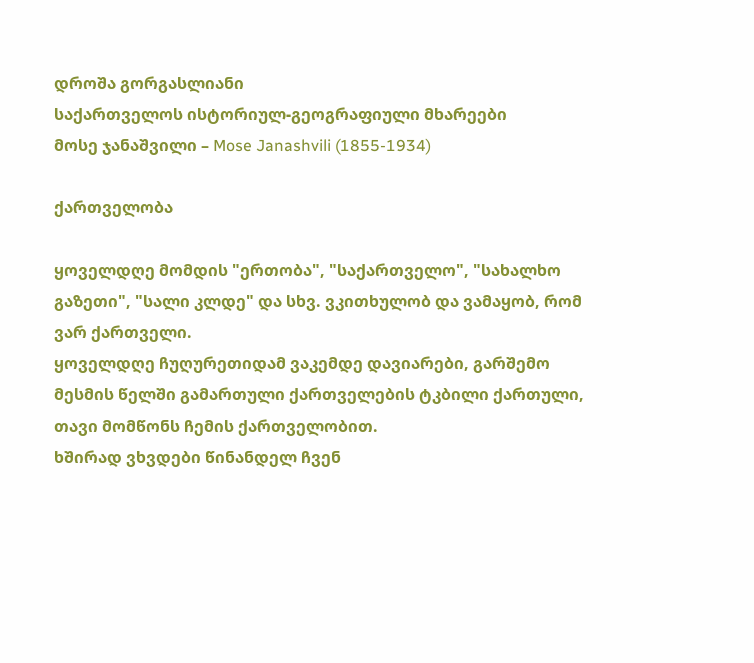დროშა გორგასლიანი
საქართველოს ისტორიულ-გეოგრაფიული მხარეები
მოსე ჯანაშვილი – Mose Janashvili (1855-1934)

ქართველობა

ყოველდღე მომდის "ერთობა", "საქართველო", "სახალხო გაზეთი", "სალი კლდე" და სხვ. ვკითხულობ და ვამაყობ, რომ ვარ ქართველი.
ყოველდღე ჩუღურეთიდამ ვაკემდე დავიარები, გარშემო მესმის წელში გამართული ქართველების ტკბილი ქართული, თავი მომწონს ჩემის ქართველობით.
ხშირად ვხვდები წინანდელ ჩვენ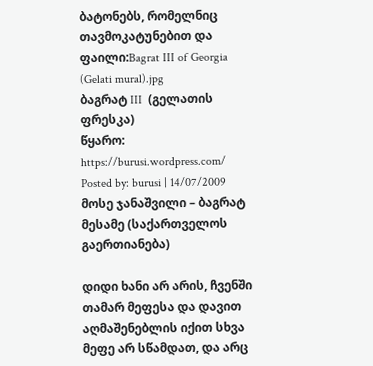ბატონებს, რომელნიც თავმოკატუნებით და
ფაილი:Bagrat III of Georgia (Gelati mural).jpg
ბაგრატ III  (გელათის ფრესკა)
წყარო: https://burusi.wordpress.com/
Posted by: burusi | 14/07/2009
მოსე ჯანაშვილი – ბაგრატ მესამე (საქართველოს გაერთიანება)

დიდი ხანი არ არის, ჩვენში თამარ მეფესა და დავით აღმაშენებლის იქით სხვა მეფე არ სწამდათ, და არც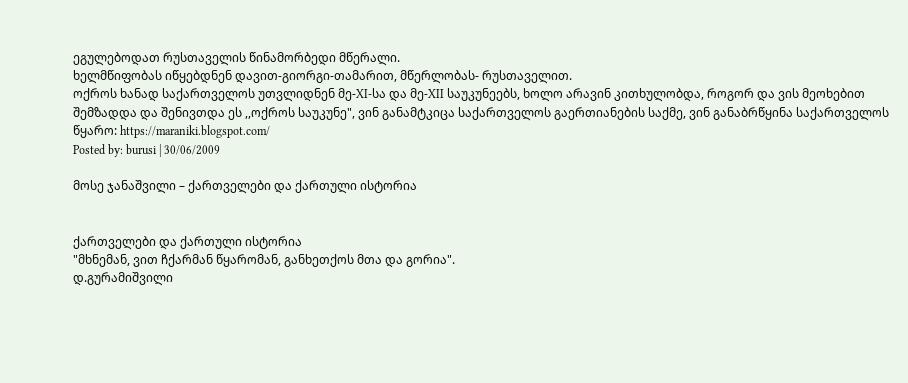ეგულებოდათ რუსთაველის წინამორბედი მწერალი.
ხელმწიფობას იწყებდნენ დავით-გიორგი-თამარით, მწერლობას- რუსთაველით.
ოქროს ხანად საქართველოს უთვლიდნენ მე-XI-სა და მე-XII საუკუნეებს, ხოლო არავინ კითხულობდა, როგორ და ვის მეოხებით შემზადდა და შენივთდა ეს ,,ოქროს საუკუნე", ვინ განამტკიცა საქართველოს გაერთიანების საქმე, ვინ განაბრწყინა საქართველოს
წყარო: https://maraniki.blogspot.com/
Posted by: burusi | 30/06/2009

მოსე ჯანაშვილი – ქართველები და ქართული ისტორია


ქართველები და ქართული ისტორია
"მხნემან, ვით ჩქარმან წყარომან, განხეთქოს მთა და გორია".
დ.გურამიშვილი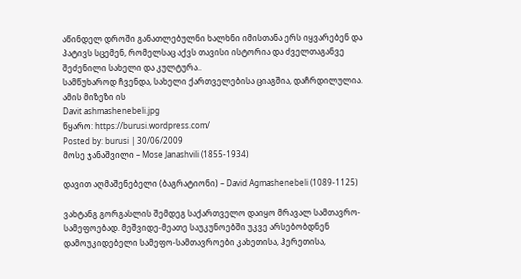აწინდელ დროში განათლებულნი ხალხნი იმისთანა ერს იყვარებენ და პატივს სცემენ, რომელსაც აქვს თავისი ისტორია და ძველთაგანვე შეძენილი სახელი და კულტურა..
სამწუხაროდ ჩვენდა, სახელი ქართველებისა ციაგშია, დაჩრდილულია. ამის მიზეზი ის
Davit ashmashenebeli.jpg
წყარო: https://burusi.wordpress.com/
Posted by: burusi | 30/06/2009
მოსე ჯანაშვილი – Mose Janashvili (1855-1934)

დავით აღმაშენებელი (ბაგრატიონი) – David Agmashenebeli (1089-1125)

ვახტანგ გორგასლის შემდეგ საქართველო დაიყო მრავალ სამთავრო-სამეფოებად. მეშვიდე-მეათე საუკუნოებში უკვე არსებობდნენ დამოუკიდებელი სამეფო-სამთავროები კახეთისა, ჰერეთისა,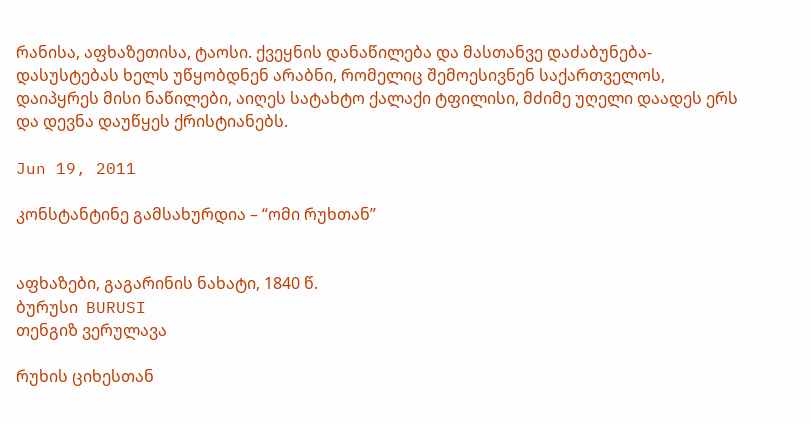რანისა, აფხაზეთისა, ტაოსი. ქვეყნის დანაწილება და მასთანვე დაძაბუნება-დასუსტებას ხელს უწყობდნენ არაბნი, რომელიც შემოესივნენ საქართველოს, დაიპყრეს მისი ნაწილები, აიღეს სატახტო ქალაქი ტფილისი, მძიმე უღელი დაადეს ერს და დევნა დაუწყეს ქრისტიანებს.

Jun 19, 2011

კონსტანტინე გამსახურდია – “ომი რუხთან”


აფხაზები, გაგარინის ნახატი, 1840 წ.
ბურუსი  BURUSI
თენგიზ ვერულავა

რუხის ციხესთან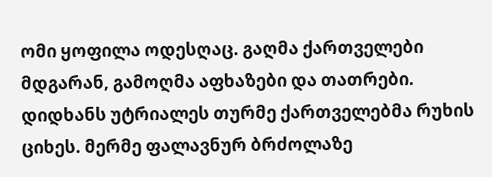ომი ყოფილა ოდესღაც. გაღმა ქართველები მდგარან, გამოღმა აფხაზები და თათრები. დიდხანს უტრიალეს თურმე ქართველებმა რუხის ციხეს. მერმე ფალავნურ ბრძოლაზე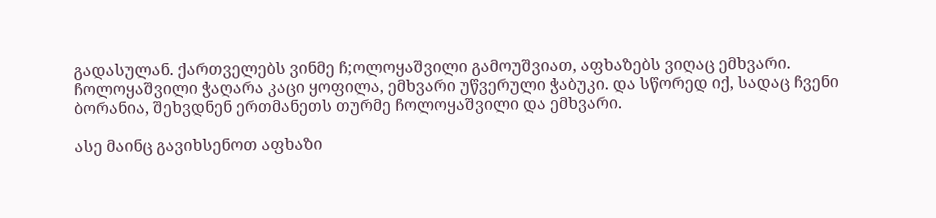გადასულან. ქართველებს ვინმე ჩ;ოლოყაშვილი გამოუშვიათ, აფხაზებს ვიღაც ემხვარი. ჩოლოყაშვილი ჭაღარა კაცი ყოფილა, ემხვარი უწვერული ჭაბუკი. და სწორედ იქ, სადაც ჩვენი ბორანია, შეხვდნენ ერთმანეთს თურმე ჩოლოყაშვილი და ემხვარი.

ასე მაინც გავიხსენოთ აფხაზი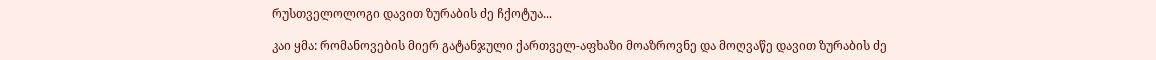რუსთველოლოგი დავით ზურაბის ძე ჩქოტუა...

კაი ყმა: რომანოვების მიერ გატანჯული ქართველ-აფხაზი მოაზროვნე და მოღვაწე დავით ზურაბის ძე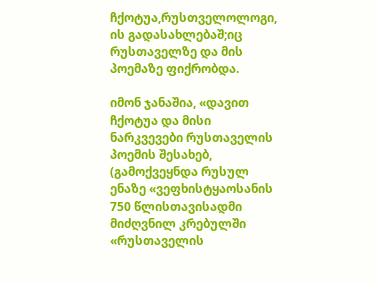ჩქოტუა,რუსთველოლოგი, ის გადასახლებაშ;იც რუსთაველზე და მის პოემაზე ფიქრობდა.

იმონ ჯანაშია, «დავით ჩქოტუა და მისი ნარკვევები რუსთაველის პოემის შესახებ, (გამოქვეყნდა რუსულ ენაზე «ვეფხისტყაოსანის 750 წლისთავისადმი მიძღვნილ კრებულში «რუსთაველის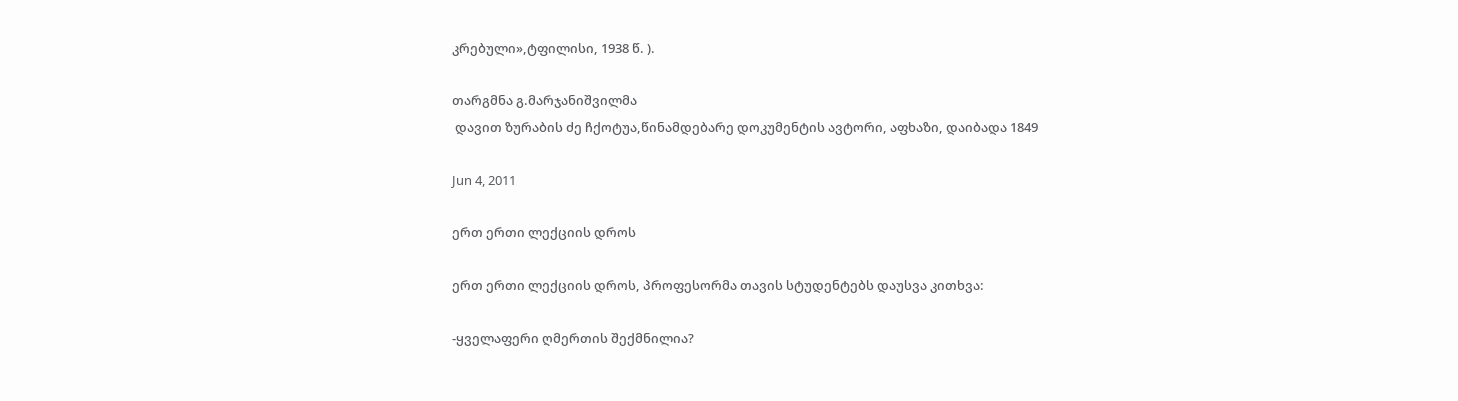კრებული»,ტფილისი, 1938 წ. ).

თარგმნა გ.მარჯანიშვილმა
 დავით ზურაბის ძე ჩქოტუა,წინამდებარე დოკუმენტის ავტორი, აფხაზი, დაიბადა 1849

Jun 4, 2011

ერთ ერთი ლექციის დროს

ერთ ერთი ლექციის დროს, პროფესორმა თავის სტუდენტებს დაუსვა კითხვა:

-ყველაფერი ღმერთის შექმნილია?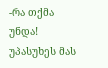-რა თქმა უნდა! უპასუხეს მას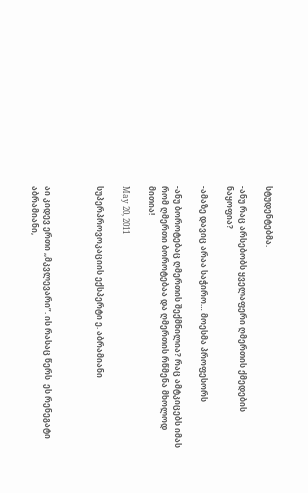სტუდენტებმა.

-ანუ რაც არსებობს ყველაფერი ღმერთის ქმედების ნაყოფია?

-ამაზე დავიც არაა საჭირო… მოესმა პროფესორს

-ანუ ბოროტებაც ღმერთის შექმნილია? რაც ამტკიცებს იმას რომ ღმერთი ბოროტებაა და ღმერთის რწმენა მხოლოდ მითია!

May 20, 2011

სუპერპროვოკაციის ექსპერტი ე. აბრამიანი



აი კიდევ ერთი ,,მკვლევარი”. ის რასაც წერს  ეს რენეგატი აბრამიანი,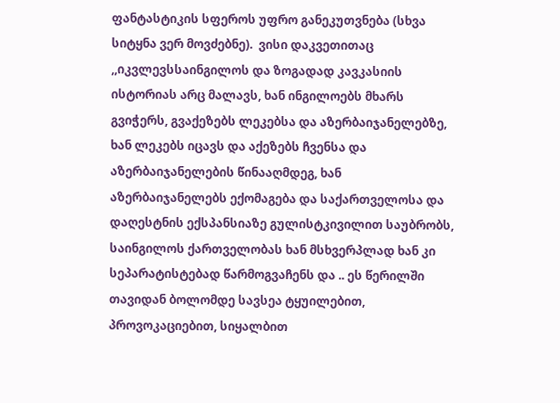ფანტასტიკის სფეროს უფრო განეკუთვნება (სხვა სიტყნა ვერ მოვძებნე).  ვისი დაკვეთითაც ,,იკვლევსსაინგილოს და ზოგადად კავკასიის ისტორიას არც მალავს, ხან ინგილოებს მხარს გვიჭერს, გვაქეზებს ლეკებსა და აზერბაიჯანელებზე, ხან ლეკებს იცავს და აქეზებს ჩვენსა და აზერბაიჯანელების წინააღმდეგ, ხან აზერბაიჯანელებს ექომაგება და საქართველოსა და დაღესტნის ექსპანსიაზე გულისტკივილით საუბრობს, საინგილოს ქართველობას ხან მსხვერპლად ხან კი სეპარატისტებად წარმოგვაჩენს და .. ეს წერილში თავიდან ბოლომდე სავსეა ტყუილებით, პროვოკაციებით, სიყალბით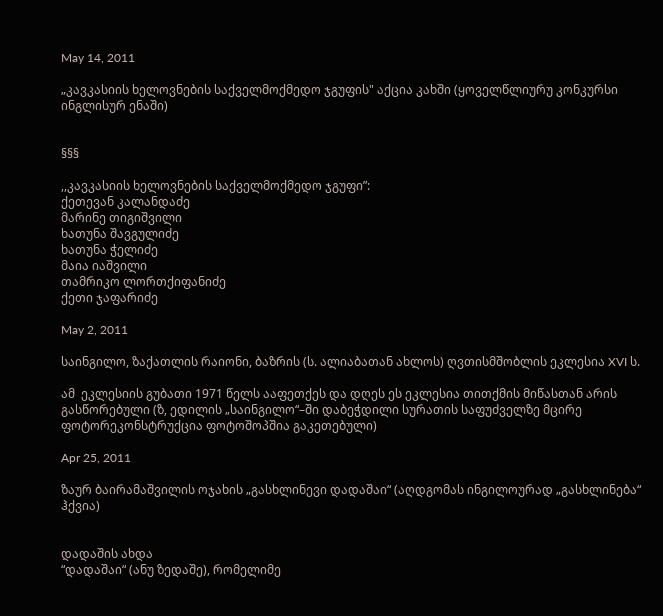May 14, 2011

„კავკასიის ხელოვნების საქველმოქმედო ჯგუფის" აქცია კახში (ყოველწლიურუ კონკურსი ინგლისურ ენაში)


§§§

,,კავკასიის ხელოვნების საქველმოქმედო ჯგუფი”:
ქეთევან კალანდაძე
მარინე თიგიშვილი
ხათუნა შავგულიძე
ხათუნა ჭელიძე
მაია იაშვილი
თამრიკო ლორთქიფანიძე
ქეთი ჯაფარიძე

May 2, 2011

საინგილო, ზაქათლის რაიონი, ბაზრის (ს. ალიაბათან ახლოს) ღვთისმშობლის ეკლესია XVI ს.

ამ  ეკლესიის გუბათი 1971 წელს ააფეთქეს და დღეს ეს ეკლესია თითქმის მიწასთან არის გასწორებული (ზ, ედილის „საინგილო“–ში დაბეჭდილი სურათის საფუძველზე მცირე ფოტორეკონსტრუქცია ფოტოშოპშია გაკეთებული)

Apr 25, 2011

ზაურ ბაირამაშვილის ოჯახის „გასხლინევი დადაშაი“ (აღდგომას ინგილოურად „გასხლინება“ ჰქვია)


დადაშის ახდა
“დადაშაი“ (ანუ ზედაშე), რომელიმე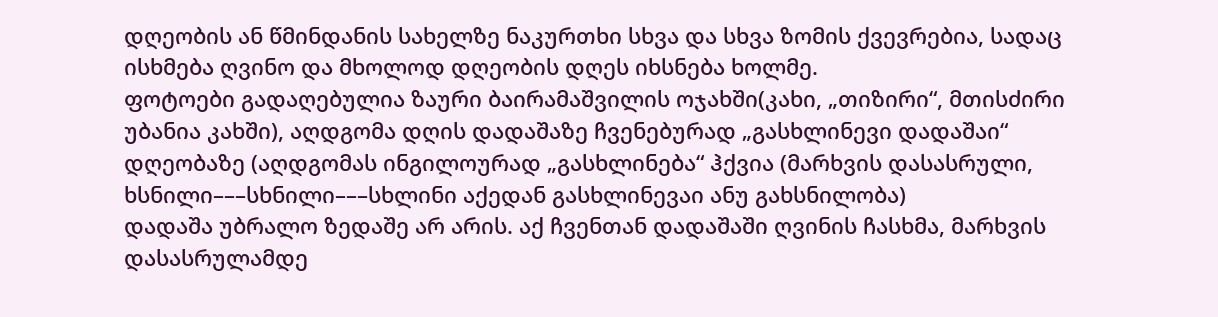დღეობის ან წმინდანის სახელზე ნაკურთხი სხვა და სხვა ზომის ქვევრებია, სადაც ისხმება ღვინო და მხოლოდ დღეობის დღეს იხსნება ხოლმე.
ფოტოები გადაღებულია ზაური ბაირამაშვილის ოჯახში(კახი, „თიზირი“, მთისძირი უბანია კახში), აღდგომა დღის დადაშაზე ჩვენებურად „გასხლინევი დადაშაი“ დღეობაზე (აღდგომას ინგილოურად „გასხლინება“ ჰქვია (მარხვის დასასრული, ხსნილი–––სხნილი–––სხლინი აქედან გასხლინევაი ანუ გახსნილობა)
დადაშა უბრალო ზედაშე არ არის. აქ ჩვენთან დადაშაში ღვინის ჩასხმა, მარხვის დასასრულამდე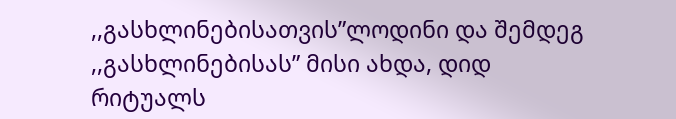,,გასხლინებისათვის”ლოდინი და შემდეგ ,,გასხლინებისას” მისი ახდა, დიდ რიტუალს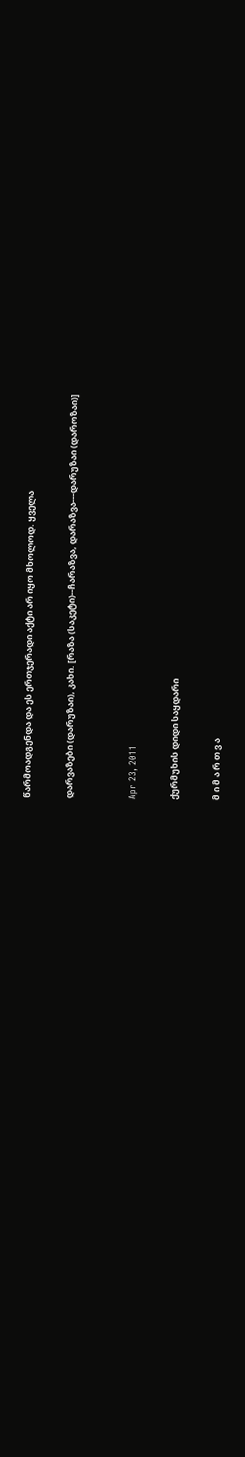წარმოადგენდა და ეს ერთჯერადი აქტი არ იყო მხოლოდ. ყველა

დარვაზები (დარუზაი), კახი. [რაზა (საკეტი)--ჩარაზვა, დარაზვა---დარუზაი (დაროზაი)]


Apr 23, 2011

ქურმუხის დიდი საყდარი

მ ი მ ა რ თ ვ ა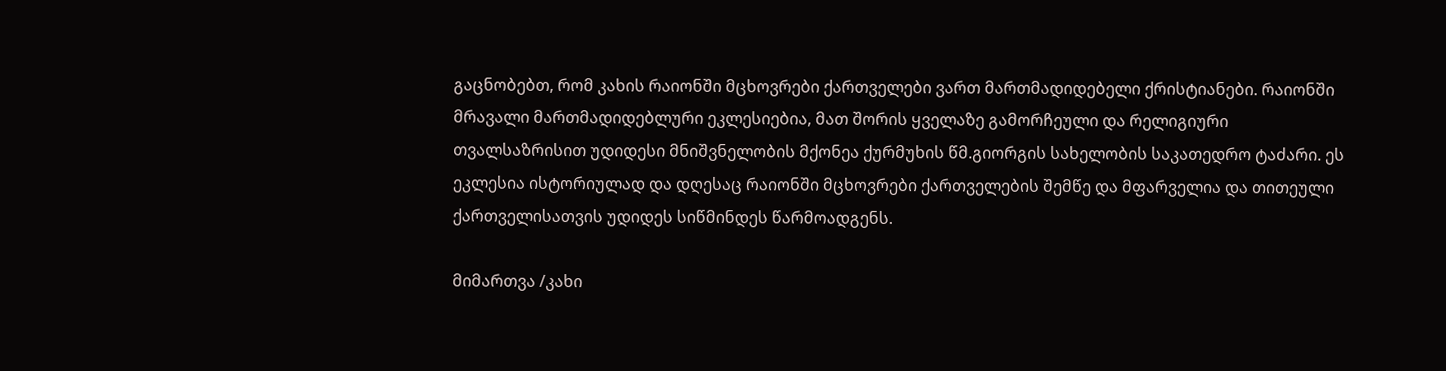გაცნობებთ, რომ კახის რაიონში მცხოვრები ქართველები ვართ მართმადიდებელი ქრისტიანები. რაიონში მრავალი მართმადიდებლური ეკლესიებია, მათ შორის ყველაზე გამორჩეული და რელიგიური თვალსაზრისით უდიდესი მნიშვნელობის მქონეა ქურმუხის წმ.გიორგის სახელობის საკათედრო ტაძარი. ეს ეკლესია ისტორიულად და დღესაც რაიონში მცხოვრები ქართველების შემწე და მფარველია და თითეული ქართველისათვის უდიდეს სიწმინდეს წარმოადგენს.

მიმართვა /კახი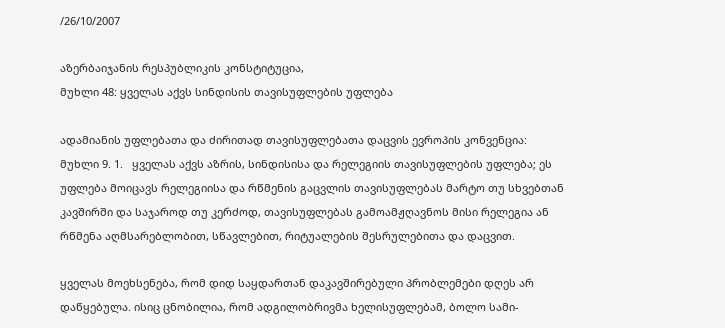/26/10/2007

აზერბაიჯანის რესპუბლიკის კონსტიტუცია,
მუხლი 48: ყველას აქვს სინდისის თავისუფლების უფლება

ადამიანის უფლებათა და ძირითად თავისუფლებათა დაცვის ევროპის კონვენცია:
მუხლი 9. 1.   ყველას აქვს აზრის, სინდისისა და რელეგიის თავისუფლების უფლება; ეს უფლება მოიცავს რელეგიისა და რწმენის გაცვლის თავისუფლებას მარტო თუ სხვებთან კავშირში და საჯაროდ თუ კერძოდ, თავისუფლებას გამოამჟღავნოს მისი რელეგია ან რწმენა აღმსარებლობით, სწავლებით, რიტუალების შესრულებითა და დაცვით.

ყველას მოეხსენება, რომ დიდ საყდართან დაკავშირებული პრობლემები დღეს არ დაწყებულა. ისიც ცნობილია, რომ ადგილობრივმა ხელისუფლებამ, ბოლო სამი-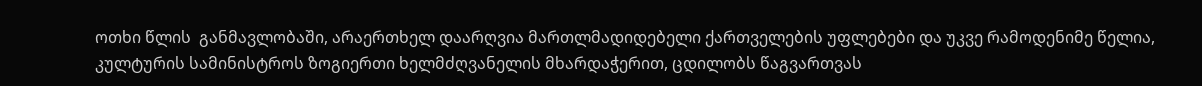ოთხი წლის  განმავლობაში, არაერთხელ დაარღვია მართლმადიდებელი ქართველების უფლებები და უკვე რამოდენიმე წელია, კულტურის სამინისტროს ზოგიერთი ხელმძღვანელის მხარდაჭერით, ცდილობს წაგვართვას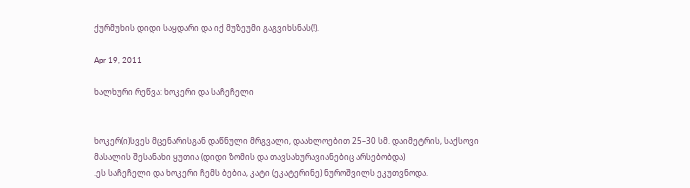ქურმუხის დიდი საყდარი და იქ მუზეუმი გაგვიხსნას(!).

Apr 19, 2011

ხალხური რეწვა: ხოკერი და საჩეჩელი


ხოკერ(ი)სვეს მცენარისგან დაწნული მრგვალი, დაახლოებით 25–30 სმ. დაიმეტრის, საქსოვი მასალის შესანახი ყუთია (დიდი ზომის და თავსახურავიანებიც არსებობდა)
.ეს საჩეჩელი და ხოკერი ჩემს ბებია, კატი (ეკატერინე) ნუროშვილს ეკუთვნოდა.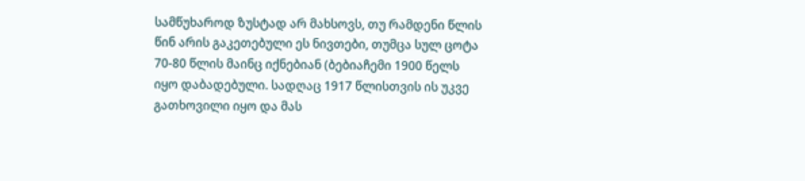სამწუხაროდ ზუსტად არ მახსოვს, თუ რამდენი წლის წინ არის გაკეთებული ეს ნივთები, თუმცა სულ ცოტა 70-80 წლის მაინც იქნებიან (ბებიაჩემი 1900 წელს იყო დაბადებული. სადღაც 1917 წლისთვის ის უკვე გათხოვილი იყო და მას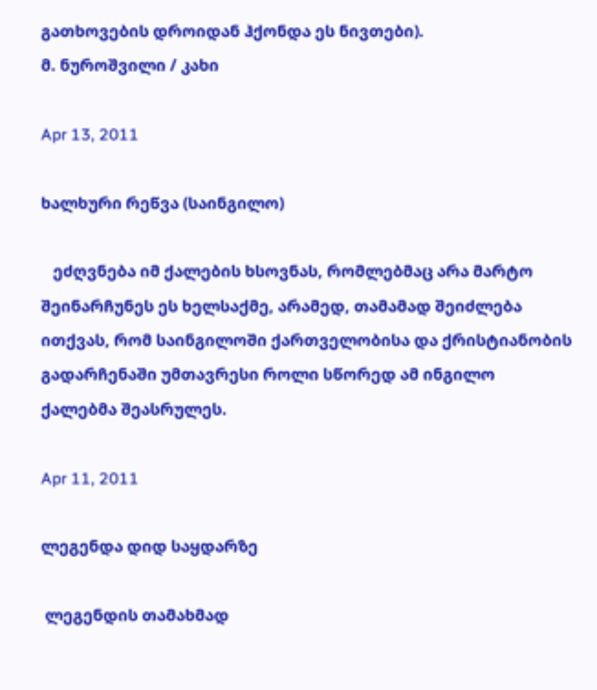გათხოვების დროიდან ჰქონდა ეს ნივთები).
მ. ნუროშვილი / კახი

Apr 13, 2011

ხალხური რეწვა (საინგილო)

   ეძღვნება იმ ქალების ხსოვნას, რომლებმაც არა მარტო შეინარჩუნეს ეს ხელსაქმე, არამედ, თამამად შეიძლება ითქვას, რომ საინგილოში ქართველობისა და ქრისტიანობის გადარჩენაში უმთავრესი როლი სწორედ ამ ინგილო ქალებმა შეასრულეს.

Apr 11, 2011

ლეგენდა დიდ საყდარზე

 ლეგენდის თამახმად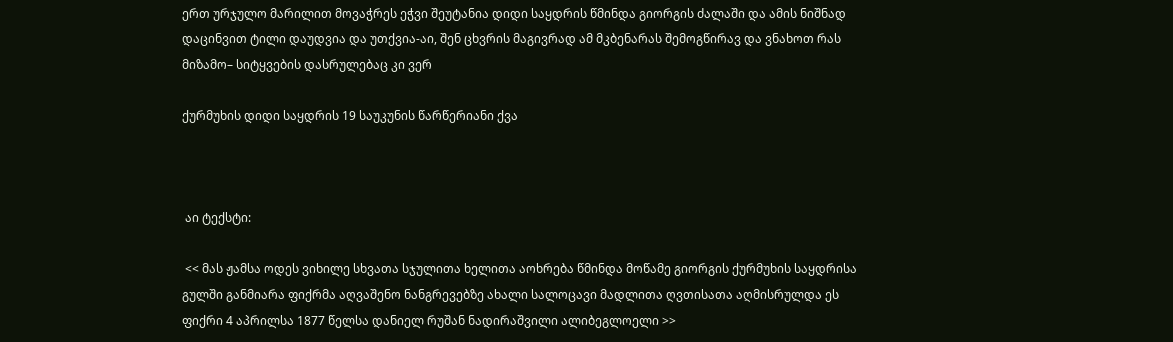ერთ ურჯულო მარილით მოვაჭრეს ეჭვი შეუტანია დიდი საყდრის წმინდა გიორგის ძალაში და ამის ნიშნად დაცინვით ტილი დაუდვია და უთქვია-აი, შენ ცხვრის მაგივრად ამ მკბენარას შემოგწირავ და ვნახოთ რას მიზამო– სიტყვების დასრულებაც კი ვერ

ქურმუხის დიდი საყდრის 19 საუკუნის წარწერიანი ქვა



 აი ტექსტი:

 << მას ჟამსა ოდეს ვიხილე სხვათა სჯულითა ხელითა აოხრება წმინდა მოწამე გიორგის ქურმუხის საყდრისა გულში განმიარა ფიქრმა აღვაშენო ნანგრევებზე ახალი სალოცავი მადლითა ღვთისათა აღმისრულდა ეს ფიქრი 4 აპრილსა 1877 წელსა დანიელ რუშან ნადირაშვილი ალიბეგლოელი >>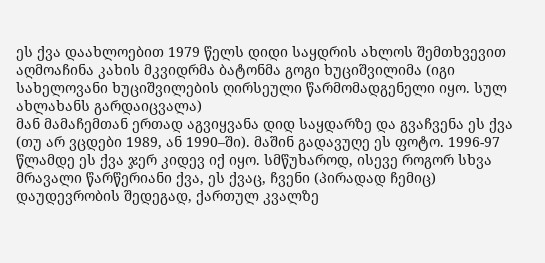ეს ქვა დაახლოებით 1979 წელს დიდი საყდრის ახლოს შემთხვევით აღმოაჩინა კახის მკვიდრმა ბატონმა გოგი ხუციშვილიმა (იგი სახელოვანი ხუციშვილების ღირსეული წარმომადგენელი იყო. სულ ახლახანს გარდაიცვალა)
მან მამაჩემთან ერთად აგვიყვანა დიდ საყდარზე და გვაჩვენა ეს ქვა (თუ არ ვცდები 1989, ან 1990–ში). მაშინ გადავუღე ეს ფოტო. 1996-97 წლამდე ეს ქვა ჯერ კიდევ იქ იყო. სმწუხაროდ, ისევე როგორ სხვა მრავალი წარწერიანი ქვა, ეს ქვაც, ჩვენი (პირადად ჩემიც) დაუდევრობის შედეგად, ქართულ კვალზე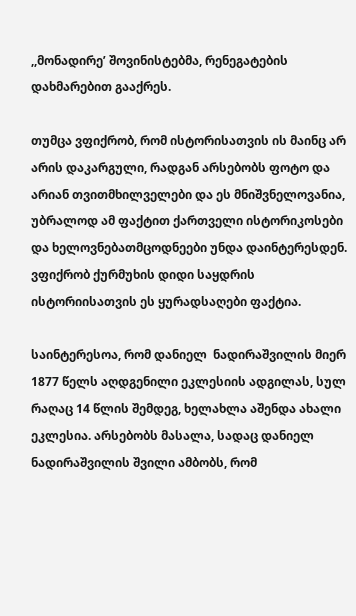,,მონადირე’ შოვინისტებმა, რენეგატების დახმარებით გააქრეს.

თუმცა ვფიქრობ, რომ ისტორისათვის ის მაინც არ არის დაკარგული, რადგან არსებობს ფოტო და არიან თვითმხილველები და ეს მნიშვნელოვანია, უბრალოდ ამ ფაქტით ქართველი ისტორიკოსები და ხელოვნებათმცოდნეები უნდა დაინტერესდენ. ვფიქრობ ქურმუხის დიდი საყდრის ისტორიისათვის ეს ყურადსაღები ფაქტია.

საინტერესოა, რომ დანიელ  ნადირაშვილის მიერ 1877 წელს აღდგენილი ეკლესიის ადგილას, სულ რაღაც 14 წლის შემდეგ, ხელახლა აშენდა ახალი ეკლესია. არსებობს მასალა, სადაც დანიელ ნადირაშვილის შვილი ამბობს, რომ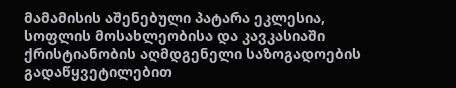მამამისის აშენებული პატარა ეკლესია, სოფლის მოსახლეობისა და კავკასიაში ქრისტიანობის აღმდგენელი საზოგადოების გადაწყვეტილებით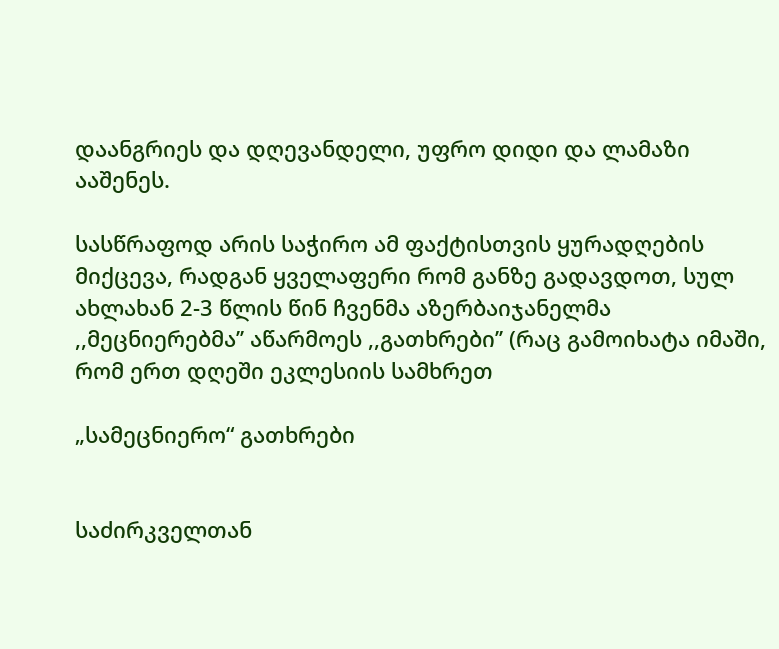დაანგრიეს და დღევანდელი, უფრო დიდი და ლამაზი ააშენეს.

სასწრაფოდ არის საჭირო ამ ფაქტისთვის ყურადღების მიქცევა, რადგან ყველაფერი რომ განზე გადავდოთ, სულ ახლახან 2-3 წლის წინ ჩვენმა აზერბაიჯანელმა ,,მეცნიერებმა’’ აწარმოეს ,,გათხრები’’ (რაც გამოიხატა იმაში, რომ ერთ დღეში ეკლესიის სამხრეთ

„სამეცნიერო“ გათხრები


საძირკველთან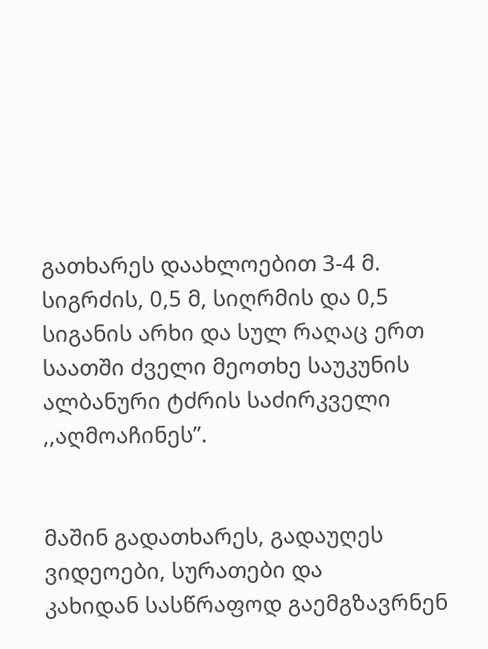გათხარეს დაახლოებით 3-4 მ. სიგრძის, 0,5 მ, სიღრმის და 0,5 სიგანის არხი და სულ რაღაც ერთ საათში ძველი მეოთხე საუკუნის ალბანური ტძრის საძირკველი
,,აღმოაჩინეს”.


მაშინ გადათხარეს, გადაუღეს ვიდეოები, სურათები და
კახიდან სასწრაფოდ გაემგზავრნენ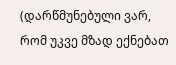(დარწმუნებული ვარ, რომ უკვე მზად ექნებათ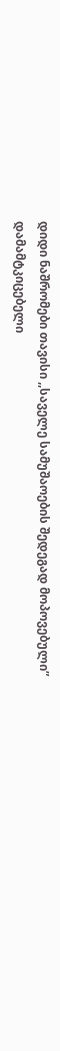დიდი ნაშრომები თავისი ,,საველე სამუშაოების შედეგად მოპოვებული” დამამტკიცებელი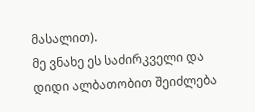მასალით).
მე ვნახე ეს საძირკველი და დიდი ალბათობით შეიძლება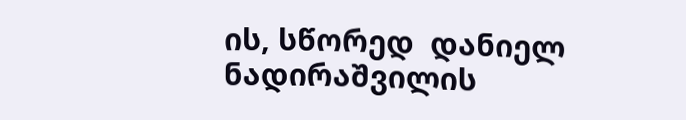ის, სწორედ  დანიელ ნადირაშვილის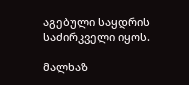აგებული საყდრის საძირკველი იყოს.

მალხაზ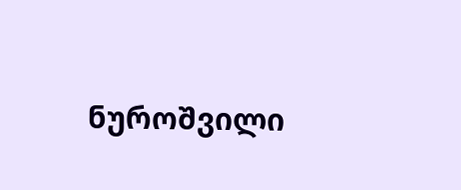ნუროშვილი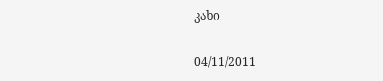კახი

04/11/2011